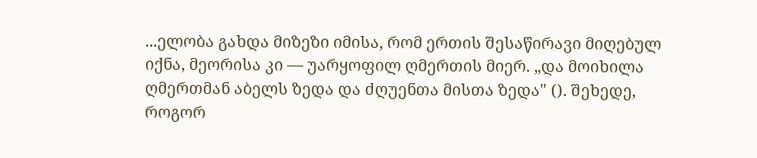...ელობა გახდა მიზეზი იმისა, რომ ერთის შესაწირავი მიღებულ იქნა, მეორისა კი — უარყოფილ ღმერთის მიერ. „და მოიხილა ღმერთმან აბელს ზედა და ძღუენთა მისთა ზედა" (). შეხედე, როგორ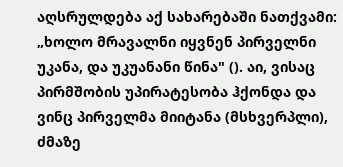აღსრულდება აქ სახარებაში ნათქვამი: „ხოლო მრავალნი იყვნენ პირველნი უკანა, და უკუანანი წინა" (). აი, ვისაც პირმშობის უპირატესობა ჰქონდა და ვინც პირველმა მიიტანა (მსხვერპლი), ძმაზე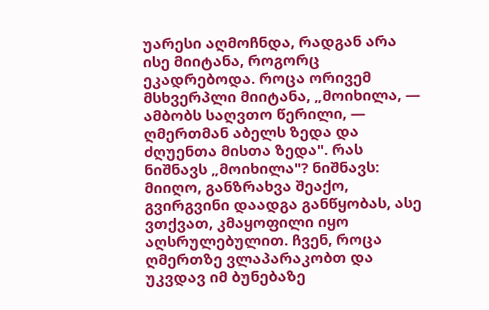უარესი აღმოჩნდა, რადგან არა ისე მიიტანა, როგორც ეკადრებოდა. როცა ორივემ მსხვერპლი მიიტანა, „მოიხილა, — ამბობს საღვთო წერილი, — ღმერთმან აბელს ზედა და ძღუენთა მისთა ზედა". რას ნიშნავს „მოიხილა"? ნიშნავს: მიიღო, განზრახვა შეაქო, გვირგვინი დაადგა განწყობას, ასე ვთქვათ, კმაყოფილი იყო აღსრულებულით. ჩვენ, როცა ღმერთზე ვლაპარაკობთ და უკვდავ იმ ბუნებაზე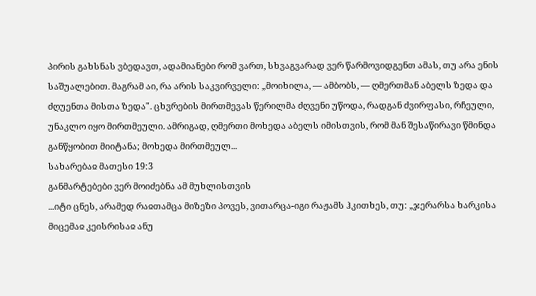პირის გახსნას ვბედავთ, ადამიანები რომ ვართ, სხვაგვარად ვერ წარმოვიდგენთ ამას, თუ არა ენის საშუალებით. მაგრამ აი, რა არის საკვირველი: „მოიხილა, — ამბობს, — ღმერთმან აბელს ზედა და ძღუენთა მისთა ზედა". ცხვრების მირთმევას წერილმა ძღვენი უწოდა, რადგან ძვირფასი, რჩეული, უნაკლო იყო მირთმეული. ამრიგად, ღმერთი მოხედა აბელს იმისთვის, რომ მან შესაწირავი წმინდა განწყობით მიიტანა; მოხედა მირთმეულ...
სახარებაჲ მათესი 19:3
განმარტებები ვერ მოიძებნა ამ მუხლისთვის
...იტი ცნეს, არამედ რაჲთამცა მიზეზი პოვეს, ვითარცა-იგი რაჟამს ჰკითხეს, თუ: „ჯერარსა ხარკისა მიცემაჲ კეისრისაჲ ანუ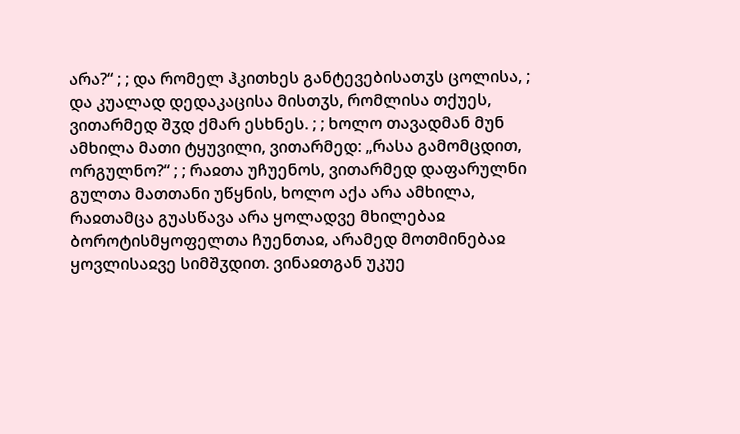არა?“ ; ; და რომელ ჰკითხეს განტევებისათჳს ცოლისა, ; და კუალად დედაკაცისა მისთჳს, რომლისა თქუეს, ვითარმედ შჳდ ქმარ ესხნეს. ; ; ხოლო თავადმან მუნ ამხილა მათი ტყუვილი, ვითარმედ: „რასა გამომცდით, ორგულნო?“ ; ; რაჲთა უჩუენოს, ვითარმედ დაფარულნი გულთა მათთანი უწყნის, ხოლო აქა არა ამხილა, რაჲთამცა გუასწავა არა ყოლადვე მხილებაჲ ბოროტისმყოფელთა ჩუენთაჲ, არამედ მოთმინებაჲ ყოვლისაჲვე სიმშჳდით. ვინაჲთგან უკუე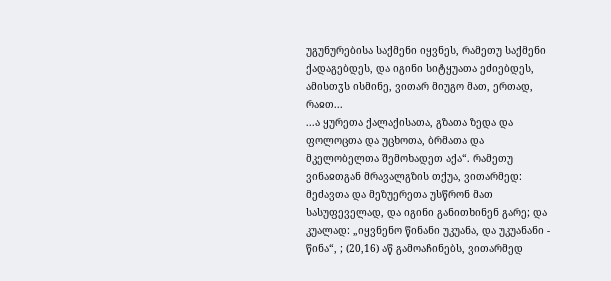უგუნურებისა საქმენი იყვნეს, რამეთუ საქმენი ქადაგებდეს, და იგინი სიტყუათა ეძიებდეს, ამისთჳს ისმინე, ვითარ მიუგო მათ, ერთად, რაჲთ...
...ა ყურეთა ქალაქისათა, გზათა ზედა და ფოლოცთა და უცხოთა, ბრმათა და მკელობელთა შემოხადეთ აქა“. რამეთუ ვინაჲთგან მრავალგზის თქუა, ვითარმედ: მეძავთა და მეზუერეთა უსწრონ მათ სასუფეველად, და იგინი განითხინენ გარე; და კუალად: „იყვნენო წინანი უკუანა, და უკუანანი - წინა“, ; (20,16) აწ გამოაჩინებს, ვითარმედ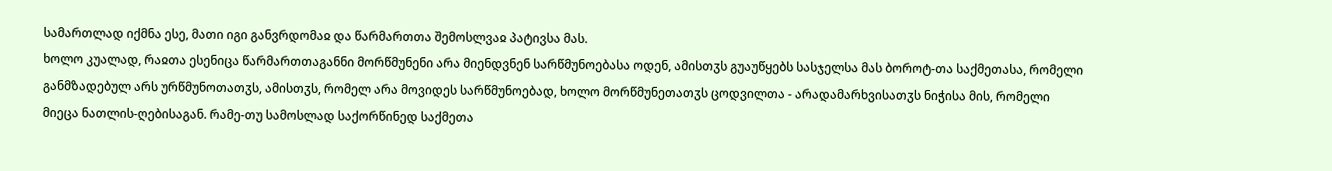სამართლად იქმნა ესე, მათი იგი განვრდომაჲ და წარმართთა შემოსლვაჲ პატივსა მას.
ხოლო კუალად, რაჲთა ესენიცა წარმართთაგანნი მორწმუნენი არა მიენდვნენ სარწმუნოებასა ოდენ, ამისთჳს გუაუწყებს სასჯელსა მას ბოროტ-თა საქმეთასა, რომელი განმზადებულ არს ურწმუნოთათჳს, ამისთჳს, რომელ არა მოვიდეს სარწმუნოებად, ხოლო მორწმუნეთათჳს ცოდვილთა - არადამარხვისათჳს ნიჭისა მის, რომელი მიეცა ნათლის-ღებისაგან. რამე-თუ სამოსლად საქორწინედ საქმეთა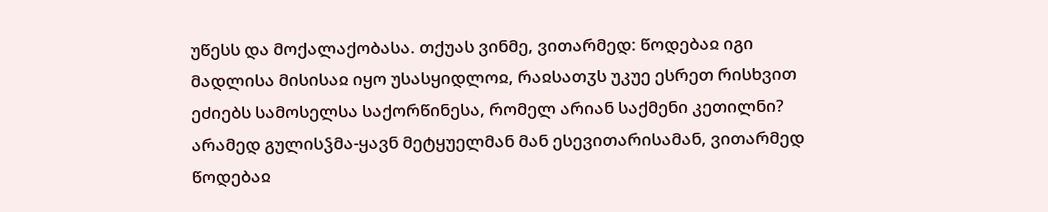უწესს და მოქალაქობასა. თქუას ვინმე, ვითარმედ: წოდებაჲ იგი მადლისა მისისაჲ იყო უსასყიდლოჲ, რაჲსათჳს უკუე ესრეთ რისხვით ეძიებს სამოსელსა საქორწინესა, რომელ არიან საქმენი კეთილნი? არამედ გულისჴმა-ყავნ მეტყუელმან მან ესევითარისამან, ვითარმედ წოდებაჲ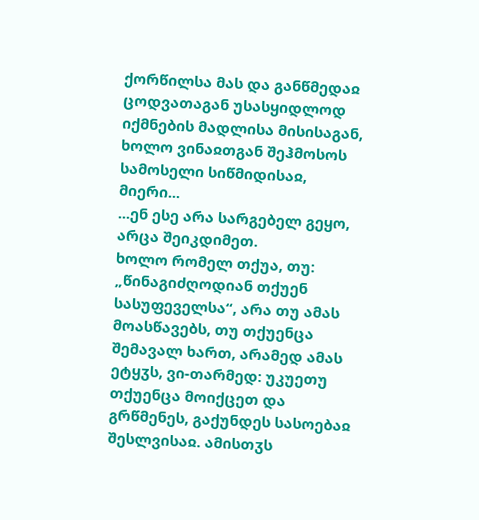ქორწილსა მას და განწმედაჲ ცოდვათაგან უსასყიდლოდ იქმნების მადლისა მისისაგან, ხოლო ვინაჲთგან შეჰმოსოს სამოსელი სიწმიდისაჲ, მიერი...
...ენ ესე არა სარგებელ გეყო, არცა შეიკდიმეთ.
ხოლო რომელ თქუა, თუ: „წინაგიძღოდიან თქუენ სასუფეველსა“, არა თუ ამას მოასწავებს, თუ თქუენცა შემავალ ხართ, არამედ ამას ეტყჳს, ვი-თარმედ: უკუეთუ თქუენცა მოიქცეთ და გრწმენეს, გაქუნდეს სასოებაჲ შესლვისაჲ. ამისთჳს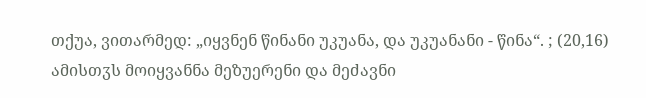თქუა, ვითარმედ: „იყვნენ წინანი უკუანა, და უკუანანი - წინა“. ; (20,16)
ამისთჳს მოიყვანნა მეზუერენი და მეძავნი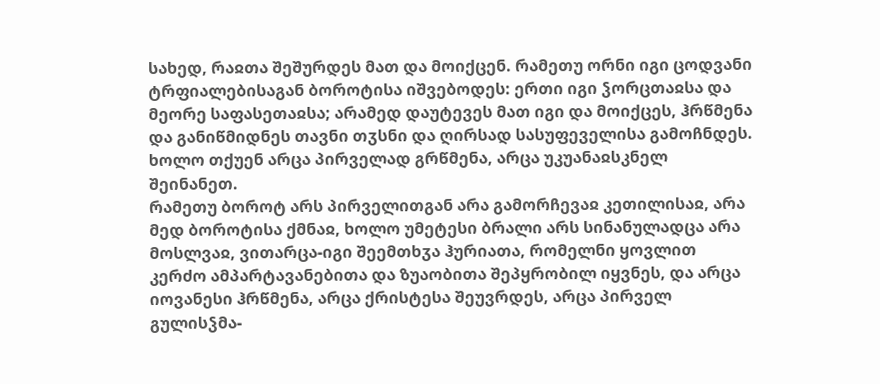სახედ, რაჲთა შეშურდეს მათ და მოიქცენ. რამეთუ ორნი იგი ცოდვანი ტრფიალებისაგან ბოროტისა იშვებოდეს: ერთი იგი ჴორცთაჲსა და მეორე საფასეთაჲსა; არამედ დაუტევეს მათ იგი და მოიქცეს, ჰრწმენა და განიწმიდნეს თავნი თჳსნი და ღირსად სასუფეველისა გამოჩნდეს. ხოლო თქუენ არცა პირველად გრწმენა, არცა უკუანაჲსკნელ შეინანეთ.
რამეთუ ბოროტ არს პირველითგან არა გამორჩევაჲ კეთილისაჲ, არა მედ ბოროტისა ქმნაჲ, ხოლო უმეტესი ბრალი არს სინანულადცა არა მოსლვაჲ, ვითარცა-იგი შეემთხჳა ჰურიათა, რომელნი ყოვლით კერძო ამპარტავანებითა და ზუაობითა შეპყრობილ იყვნეს, და არცა იოვანესი ჰრწმენა, არცა ქრისტესა შეუვრდეს, არცა პირველ გულისჴმა-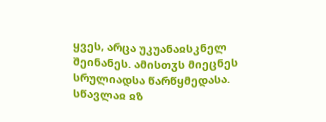ყვეს, არცა უკუანაჲსკნელ შეინანეს. ამისთჳს მიეცნეს სრულიადსა წარწყმედასა.
სწავლაჲ ჲზ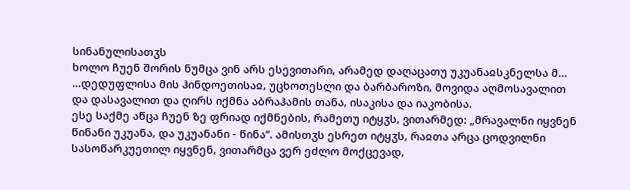სინანულისათჳს
ხოლო ჩუენ შორის ნუმცა ვინ არს ესევითარი, არამედ დაღაცათუ უკუანაჲსკნელსა მ...
...დედუფლისა მის ჰინდოეთისაჲ, უცხოთესლი და ბარბაროზი, მოვიდა აღმოსავალით და დასავალით და ღირს იქმნა აბრაჰამის თანა, ისაკისა და იაკობისა.
ესე საქმე აწცა ჩუენ ზე ფრიად იქმნების, რამეთუ იტყჳს, ვითარმედ: „მრავალნი იყვნენ წინანი უკუანა, და უკუანანი - წინა“. ამისთჳს ესრეთ იტყჳს, რაჲთა არცა ცოდვილნი სასოწარკუეთილ იყვნენ, ვითარმცა ვერ ეძლო მოქცევად,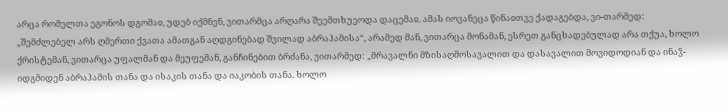არცა რომელთა ეგონოს დგომაჲ, უდებ იქმნენ, ვითარმცა არღარა შეემთხუეოდა დაცემაჲ. ამას იოვანეცა წინაჲთვე ქადაგებდა, ვი-თარმედ: „შემძლებელ არს ღმერთი ქვათა ამათგან აღდგინებად შვილად აბრაჰამისა“, არამედ მან, ვითარცა მონამან, ესრეთ განცხადებულად არა თქუა, ხოლო ქრისტემან, ვითარცა უფალმან და მეუფემან, განჩინებით ბრძანა, ვითარმედ: „მრავალნი მზისაღმოსავალით და დასავალით მოვიდოდიან და ინაჴ-იდგმიდენ აბრაჰამის თანა და ისაკის თანა და იაკობის თანა. ხოლო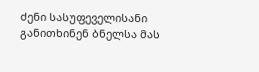ძენი სასუფეველისანი განითხინენ ბნელსა მას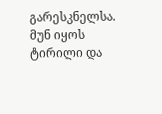გარესკნელსა. მუნ იყოს ტირილი და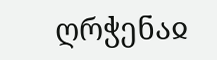ღრჭენაჲ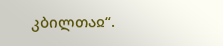კბილთაჲ“.